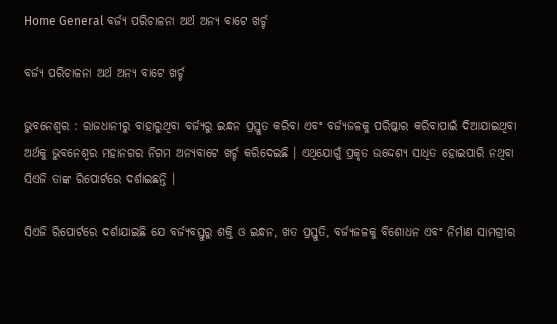Home General ବର୍ଜ୍ୟ ପରିଚାଳନା ଅର୍ଥ ଅନ୍ୟ ବାଟେ ଖର୍ଚ୍ଚ

ବର୍ଜ୍ୟ ପରିଚାଳନା ଅର୍ଥ ଅନ୍ୟ ବାଟେ ଖର୍ଚ୍ଚ

ଭୁବନେଶ୍ୱର : ରାଜଧାନୀରୁ ବାହାରୁଥିବା ବର୍ଜ୍ୟରୁ ଇନ୍ଧନ ପ୍ରସ୍ତୁତ କରିବା ଏବଂ ବର୍ଜ୍ୟଜଳକୁ ପରିଷ୍କାର କରିବାପାଇଁ ଦିଆଯାଇଥିବା ଅର୍ଥକୁ ଭୁବନେଶ୍ୱର ମହାନଗର ନିଗମ ଅନ୍ୟବାଟେ ଖର୍ଚ୍ଚ କରିଦେଇଛି । ଏଥିଯୋଗୁଁ ପ୍ରକୃତ ଉଦ୍ଦେଶ୍ୟ ସାଧିତ ହୋଇପାରି ନଥିବା ସିଏଜି ତାଙ୍କ ରିପୋର୍ଟରେ ଦର୍ଶାଇଛନ୍ତି ।

ସିଏଜି ରିପୋର୍ଟରେ ଦର୍ଶାଯାଇଛି ଯେ ବର୍ଜ୍ୟବସ୍ତୁରୁ ଶକ୍ତି ଓ ଇନ୍ଧନ, ଖତ ପ୍ରସ୍ତୁତି, ବର୍ଜ୍ୟଜଳକୁ ବିଶୋଧନ ଏବଂ ନିର୍ମାଣ ସାମଗ୍ରୀର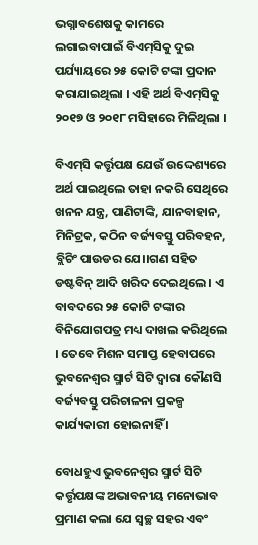ଭଗ୍ନାବଶେଷକୁ କାମରେ ଲଗାଇବାପାଇଁ ବିଏମ୍‍ସିକୁ ଦୁଇ ପର୍ଯ୍ୟାୟରେ ୨୫ କୋଟି ଟଙ୍କା ପ୍ରଦାନ କରାଯାଇଥିଲା । ଏହି ଅର୍ଥ ବିଏମ୍‍ସିକୁ ୨୦୧୭ ଓ ୨୦୧୮ ମସିହାରେ ମିଳିଥିଲା ।

ବିଏମ୍‍ସି କର୍ତ୍ତୃପକ୍ଷ ଯେଉଁ ଉଦ୍ଦେଶ୍ୟରେ ଅର୍ଥ ପାଇଥିଲେ ତାହା ନକରି ସେଥିରେ ଖନନ ଯନ୍ତ୍ର, ପାଣିଟାଙ୍କି, ଯାନବାହାନ, ମିନିଟ୍ରକ, କଠିନ ବର୍ଜ୍ୟବସ୍ତୁ ପରିବହନ, ବ୍ଲିଚିଂ ପାଉଡର ଯେ।।ଗଣ ସହିତ ଡଷ୍ଟବିନ୍‍ ଆଦି ଖରିଦ ଦେଇଥିଲେ । ଏ ବାବଦରେ ୨୫ କୋଟି ଟଙ୍କାର ବିନିଯୋଗପତ୍ର ମଧ୍ୟ ଦାଖଲ କରିଥିଲେ । ତେବେ ମିଶନ ସମାପ୍ତ ହେବାପରେ ଭୁବନେଶ୍ୱର ସ୍ମାର୍ଟ ସିଟି ଦ୍ୱାରା କୌଣସି ବର୍ଜ୍ୟବସ୍ତୁ ପରିଚାଳନା ପ୍ରକଳ୍ପ କାର୍ଯ୍ୟକାରୀ ହୋଇନାହିଁ ।

ବୋଧହୁଏ ଭୁବନେଶ୍ୱର ସ୍ମାର୍ଟ ସିଟି କର୍ତ୍ତୃପକ୍ଷଙ୍କ ଅଭାବନୀୟ ମନୋଭାବ ପ୍ରମାଣ କଲା ଯେ ସ୍ୱଚ୍ଛ ସହର ଏବଂ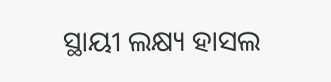ସ୍ଥାୟୀ ଲକ୍ଷ୍ୟ ହାସଲ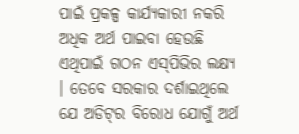ପାଇଁ ପ୍ରକଳ୍ପ କାର୍ଯ୍ୟକାରୀ ନକରି ଅଧିକ ଅର୍ଥ ପାଇବା ହେଉଛି ଏଥିପାଇଁ ଗଠନ ଏସ୍‍ପିଭିର ଲକ୍ଷ୍ୟ । ତେବେ ସରକାର ଦର୍ଶାଇଥିଲେ ଯେ ଅଡିଟ୍‍ର ବିରୋଧ ଯୋଗୁଁ ଅର୍ଥ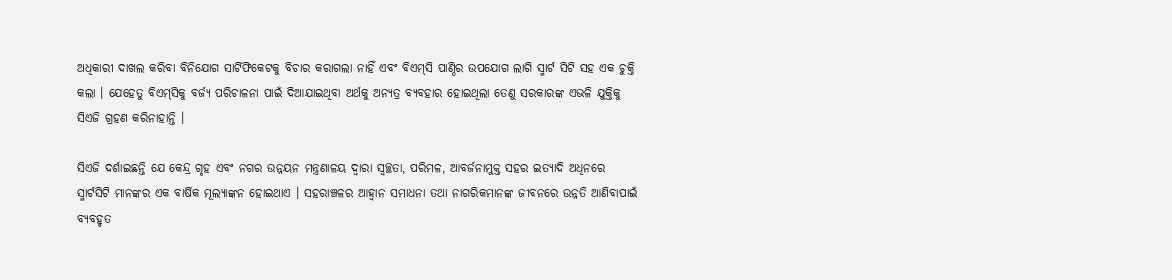ଅଧିକାରୀ ଦାଖଲ କରିବା ବିନିଯୋଗ ସାର୍ଟିଫିକେଟକୁ ବିଚାର କରାଗଲା ନାହିଁ ଏବଂ ବିଏମ୍‍ସି ପାଣ୍ଠିର ଉପଯୋଗ ଲାଗି ସ୍ମାର୍ଟ ସିଟି ସହ ଏକ ଚୁକ୍ତି କଲା । ଯେହେତୁ ବିଏମ୍‍ସିକୁ ବର୍ଜ୍ୟ ପରିଚାଳନା ପାଇଁ ଦିଆଯାଇଥିବା ଅର୍ଥକୁ ଅନ୍ୟତ୍ର ବ୍ୟବହାର ହୋଇଥିଲା ତେଣୁ ସରକାରଙ୍କ ଏଭଳି ଯୁକ୍ତିକୁ ସିଏଜି ଗ୍ରହଣ କରିନାହାନ୍ତି ।

ସିଏଜି ଦର୍ଶାଇଛନ୍ତି ଯେ କେନ୍ଦ୍ର ଗୃହ ଏବଂ ନଗର ଉନ୍ନୟନ ମନ୍ତ୍ରଣାଳୟ ଦ୍ୱାରା ସ୍ୱଚ୍ଛତା, ପରିମଳ, ଆବର୍ଜନାମୁକ୍ତ ସହର ଇତ୍ୟାଦି ଅଧିନରେ ସ୍ମାର୍ଟସିଟି ମାନଙ୍କର ଏକ ବାର୍ଷିକ ମୂଲ୍ୟାଙ୍କନ ହୋଇଥାଏ । ସହରାଞ୍ଚଳର ଆହ୍ୱାନ ସମାଧନା ତଥା ନାଗରିକମାନଙ୍କ ଜୀବନରେ ଉନ୍ନତି ଆଣିବାପାଇଁ ବ୍ୟବହୃତ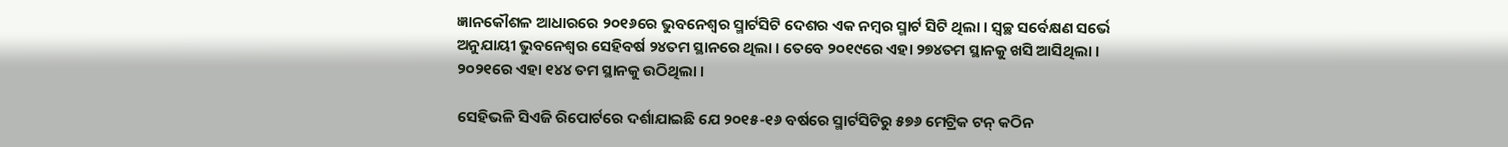ଜ୍ଞାନକୌଶଳ ଆଧାରରେ ୨୦୧୬ରେ ଭୁବନେଶ୍ୱର ସ୍ମାର୍ଟସିଟି ଦେଶର ଏକ ନମ୍ବର ସ୍ମାର୍ଟ ସିଟି ଥିଲା । ସ୍ୱଚ୍ଛ ସର୍ବେକ୍ଷଣ ସର୍ଭେ ଅନୁଯାୟୀ ଭୁବନେଶ୍ୱର ସେହିବର୍ଷ ୨୪ତମ ସ୍ଥାନରେ ଥିଲା । ତେବେ ୨୦୧୯ରେ ଏହା ୨୭୪ତମ ସ୍ଥାନକୁ ଖସି ଆସିଥିଲା । ୨୦୨୧ରେ ଏହା ୧୪୪ ତମ ସ୍ଥାନକୁ ଉଠିଥିଲା ।

ସେହିଭଳି ସିଏଜି ରିପୋର୍ଟରେ ଦର୍ଶାଯାଇଛି ଯେ ୨୦୧୫-୧୬ ବର୍ଷରେ ସ୍ମାର୍ଟସିଟିରୁ ୫୭୬ ମେଟ୍ରିକ ଟନ୍‍ କଠିନ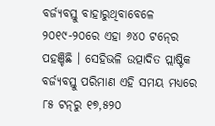ବର୍ଜ୍ୟବସ୍ତୁ ବାହାରୁଥିବାବେଳେ ୨୦୧୯-୨୦ରେ ଏହା ୬୪୦ ଟନ୍‍ରେ ପହଞ୍ଚିଛି । ସେହିଭଳି ଉତ୍ପାଦିତ ପ୍ଲାଷ୍ଟିକ ବର୍ଜ୍ୟବସ୍ତୁ ପରିମାଣ ଏହି ସମୟ ମଧ୍ୟରେ ୮୫ ଟନ୍‍ରୁ ୧୭,୫୨୦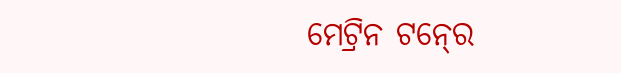ମେଟ୍ରିନ ଟନ୍‍ରେ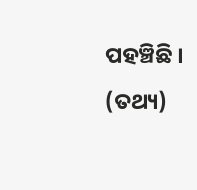ପହଞ୍ଚିଛି । (ତଥ୍ୟ)